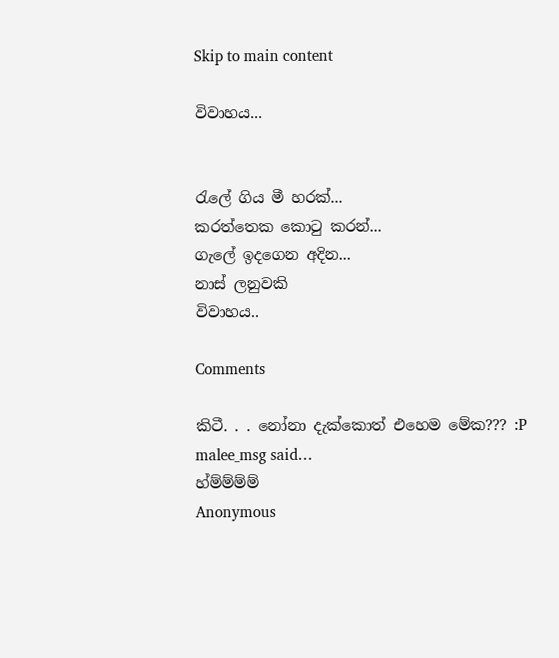Skip to main content

විවාහය...


රැලේ ගිය මී හරක්...
කරත්තෙක කොටු කරන්...
ගැලේ ඉදගෙන අදින...
නාස් ලනුවකි
විවාහය..

Comments

කිටී. . . නෝනා දැක්කොත් එහෙම මේක??? :P
malee_msg said…
හ්ම්ම්ම්ම්
Anonymous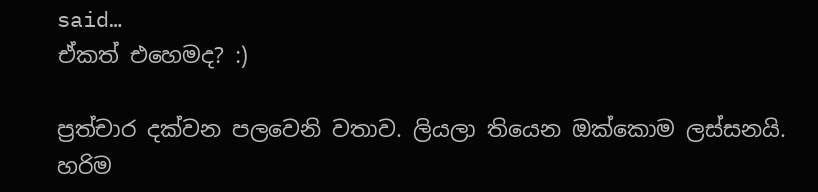said…
ඒකත් එහෙමද? :)

ප්‍රත්චාර දක්වන පලවෙනි වතාව. ලියලා තියෙන ඔක්කොම ලස්සනයි. හරිම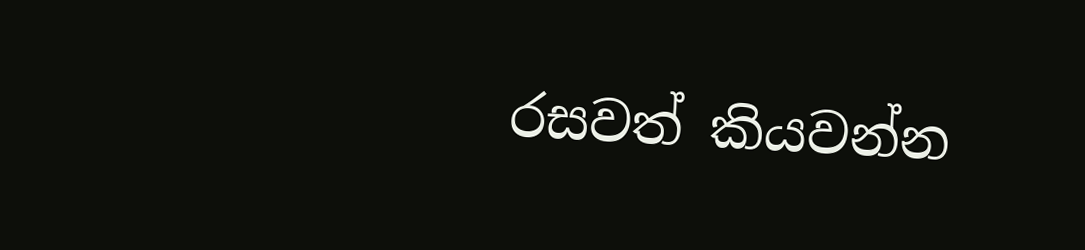රසවත් කියවන්න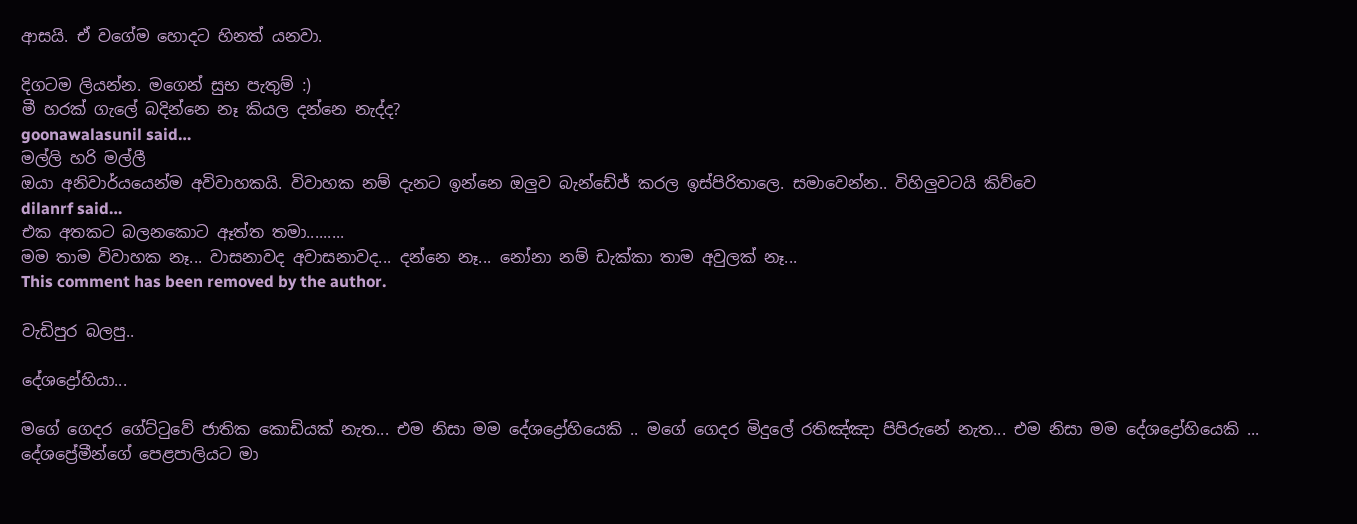ආසයි. ඒ වගේම හොදට හිනත් යනවා.

දිගටම ලියන්න. මගෙන් සුභ පැතුම් :)
මී හරක් ගැලේ බදින්නෙ නෑ කියල දන්නෙ නැද්ද?
goonawalasunil said…
මල්ලි හරි මල්ලී
ඔයා අනිවාර්යයෙන්ම අවිවාහකයි. විවාහක නම් දැනට ඉන්නෙ ඔලුව බැන්ඩේජ් කරල ඉස්පිරිතාලෙ. සමාවෙන්න.. විහිලුවටයි කිව්වෙ
dilanrf said…
එක අතකට බලනකොට ඈත්ත තමා.........
මම තාම විවාහක නෑ... වාසනාවද අවාසනාවද... දන්නෙ නෑ... නෝනා නම් ඩැක්කා තාම අවුලක් නෑ...
This comment has been removed by the author.

වැඩිපුර බලපු..

දේශද්‍රෝහියා...

මගේ ගෙදර ගේට්ටුවේ ජාතික කොඩියක් නැත... එම නිසා මම දේශද්‍රෝහියෙකි .. මගේ ගෙදර මිදුලේ රතිඤ්ඤා පිපිරුනේ නැත... එම නිසා මම දේශද්‍රෝහියෙකි ... දේශප්‍රේමීන්ගේ පෙළපාලියට මා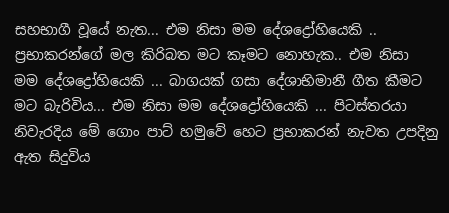සහභාගී වූයේ නැත... එම නිසා මම දේශද්‍රෝහියෙකි .. ප්‍රභාකරන්ගේ මල කිරිබත මට කෑමට නොහැක.. එම නිසා මම දේශද්‍රෝහියෙකි ... බාගයක් ගසා දේශාභිමානී ගීත කීමට මට බැරිවිය... එම නිසා මම දේශද්‍රෝහියෙකි ... පිටස්තරයා නිවැරදිය මේ ගොං පාට් හමුවේ හෙට ප්‍රභාකරන් නැවත උපදිනු ඇත සිදුවිය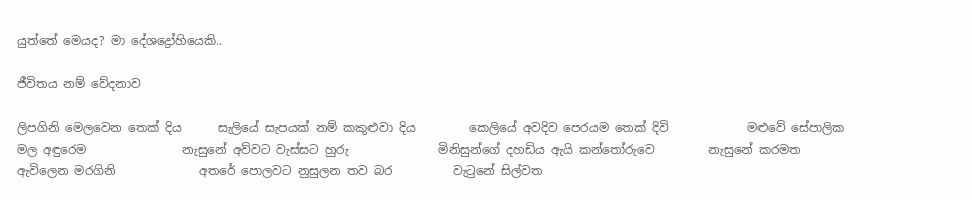යුත්තේ මෙයද? මා දේශද්‍රෝහියෙකි..

ජීවිතය නම් වේදනාව

ලිපගිනි මෙලවෙන තෙක් දිය      සැලියේ සැපයක් නම් කකුළුවා දිය         කෙලියේ අවදිව පෙරයම තෙක් දිවි             මළුවේ සේපාලික මල අඳුරෙම                නැසුනේ අව්වට වැස්සට හුරු               මිනිසුන්ගේ දහඩිය ඇයි කන්තෝරුවෙ         නැසුනේ කරමත ඇවිලෙන මරගිනි              අතරේ පොලවට නුසුලන තව බර          වැටුනේ සිල්වත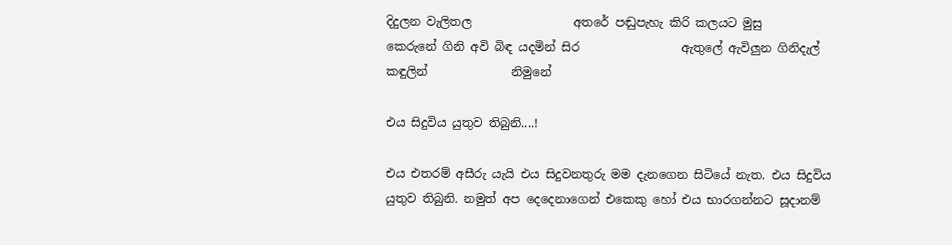දිදුලන වැලිතල                 අතරේ පඬුපැහැ කිරි කලයට මුසු         කෙරුනේ ගිනි අවි බිඳ යදමින් සිර                 ඇතුලේ ඇවිලුන ගිනිදැල් කඳුලින්              නිමුනේ

එය සිදුවිය යුතුව තිබුනි....!

එය එතරම් අසීරු යැයි එය සිදුවනතුරු මම දැනගෙන සිටියේ නැත. එය සිදුවිය යුතුව තිබුනි. නමුත් අප දෙදෙනාගෙන් එකෙකු හෝ එය භාරගන්නට සූදානම්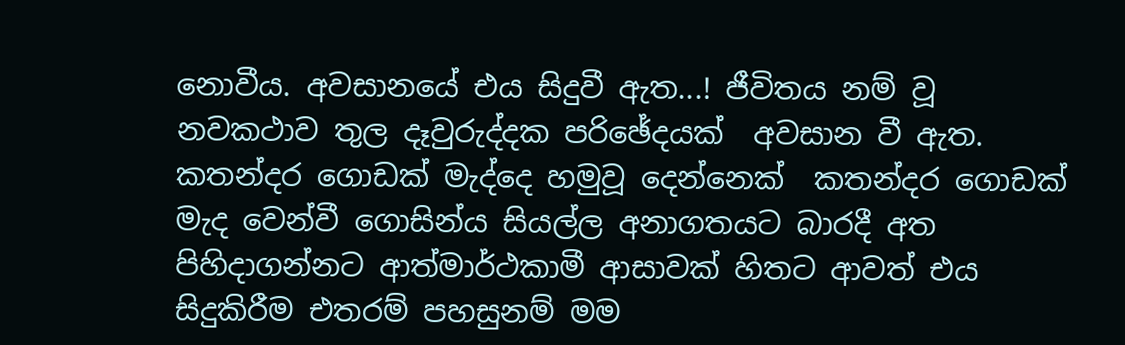නොවීය. අවසානයේ එය සිදුවී ඇත...! ජීවිතය නම් වූ නවකථාව තුල දෑවුරුද්දක පරිඡේදයක්  අවසාන වී ඇත. කතන්දර ගොඩක් මැද්දෙ හමුවූ දෙන්නෙක්  කතන්දර ගොඩක් මැද වෙන්වී ගොසින්ය සියල්ල අනාගතයට බාරදී අත පිහිදාගන්නට ආත්මාර්ථකාමී ආසාවක් හිතට ආවත් එය සිදුකිරීම එතරම් පහසුනම් මම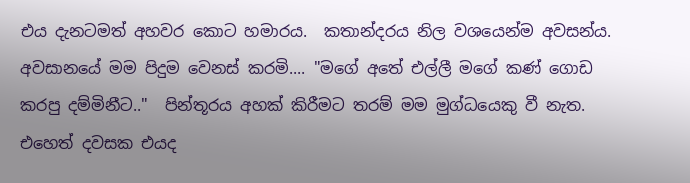එය දැනටමත් අහවර කොට හමාරය.  කතාන්දරය නිල වශයෙන්ම අවසන්ය. අවසානයේ මම පිදුම වෙනස් කරමි.... "මගේ අතේ එල්ලී මගේ කණ් ගොඩ කරපු දම්මිනීට.."  පින්තූරය අහක් කිරීමට තරම් මම මුග්ධයෙකු වී නැත.  එහෙත් දවසක එයද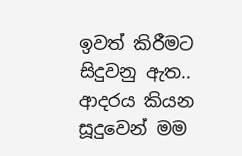ඉවත් කිරීමට සිදුවනු ඇත..  ආදරය කියන සූදුවෙන් මම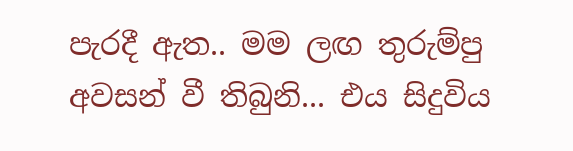පැරදී ඇත.. මම ලඟ තුරුම්පු අවසන් වී තිබුනි... එය සිදුවිය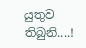යුතුව තිබුනි....!